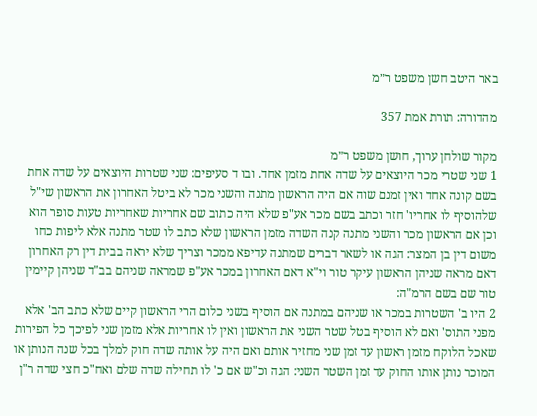באר היטב חשן משפט ר״מ

מהדורה: תורת אמת 357

מקור שולחן ערוך, חושן משפט ר״מ
1 שני שטרי מכר היוצאים על שדה אחת מזמן אחד. ובו ד סעיפים: שני שטרות היוצאים על שדה אחת בשם קונה אחד ואין זמנם שוה אם היה הראשון מתנה והשני מכר לא ביטל האחרון את הראשון שי"ל שלהוסיף לו אחריו' חזר וכתב בשם מכר אע"פ שלא היה כתוב שם אחריות שאחריות טעות סופר הוא וכן אם הראשון מכר והשני מתנה קנה השדה מזמן הראשון שלא כתב לו שטר מתנה אלא ליפות כחו משום דין בן המצר: הגה או לשאר דברים שמתנה עדיפא ממכר וצריך שלא יראה בבית דין רק האחרון דאם מראה שניהן הראשון עיקר טור וי"א דאם האחרון במכר אע"פ שמראה שניהם בב"ד שניהן קיימין טור שם בשם הרמ"ה:
2 היו ב' השטרות במכר או שניהם במתנה אם הוסיף בשני כלום הרי הראשון קיים שלא כתב הב' אלא מפני התוס' ואם לא הוסיף בטל שטר השני את הראשון ואין לו אחריות אלא מזמן שני לפיכך כל הפירות שאכל הלוקח מזמן ראשון עד זמן שני מחזיר אותם ואם היה על אותה שדה חוק למלך בכל שנה הנותן או המוכר נותן אותו החוק עד זמן השטר השני: הגה וכ"ש אם כ' לו תחילה שדה שלם ואח"כ חצי שדה ר"ן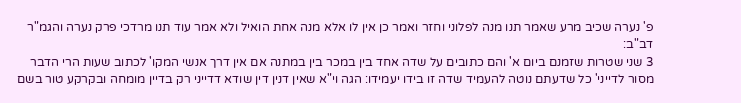פ' נערה שכיב מרע שאמר תנו מנה לפלוני וחזר ואמר כן אין לו אלא מנה אחת הואיל ולא אמר עוד תנו מרדכי פרק נערה והגמ"ר דב"ב:
3 שני שטרות שזמנם ביום א' והם כתובים על שדה אחד בין במכר בין במתנה אם אין דרך אנשי המקו' לכתוב שעות הרי הדבר מסור לדייני' כל שדעתם נוטה להעמיד שדה זו בידו יעמידו: הגה וי"א שאין דנין דין שודא דדייני רק בדיין מומחה ובקרקע טור בשם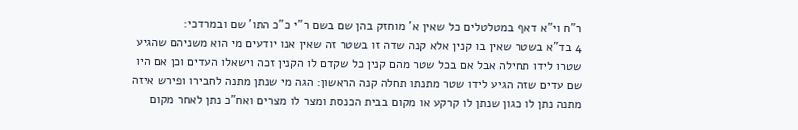ר"ח וי"א דאף במטלטלים כל שאין א' מוחזק בהן שם בשם ר"י כ"כ התו' שם ובמרדכי:
4 בד"א בשטר שאין בו קנין אלא קנה שדה זו בשטר זה שאין אנו יודעים מי הוא משניהם שהגיע שטרו לידו תחילה אבל אם בכל שטר מהם קנין כל שקדם לו הקנין זכה וישאלו העדים וכן אם היו שם עדים שזה הגיע לידו שטר מתנתו תחלה קנה הראשון: הגה מי שנתן מתנה לחבירו ופירש איזה מתנה נתן לו כגון שנתן לו קרקע או מקום בבית הכנסת ומצר לו מצרים ואח"כ נתן לאחר מקום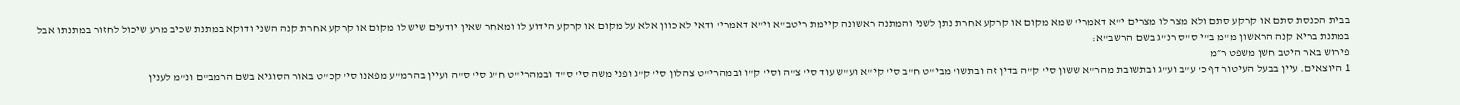בבית הכנסת סתם או קרקע סתם ולא מצר לו מצרים י"א דאמרי' שמא מקום או קרקע אחרת נתן לשני והמתנה ראשונה קיימת ריטב"א וי"א דאמרי' ודאי לא כוון אלא על מקום או קרקע הידוע לו ומאחר שאין יודעים שיש לו מקום או קרקע אחרת קנה השני ודוקא במתנת שכיב מרע שיכול לחזור במתנתו אבל במתנת בריא קנה הראשון מ"מ ב"י ס"ס רנ"ג בשם הרשב"א:
פירוש באר היטב חשן משפט ר״מ
1 היוצאים. עיין בבעל העיטור דף כ' ע"ב וע"ג ובתשובת מהר"א ששון סי' ק"ה בדין זה ובתשו' מבי"ט ח"ב סי' קי"א וע"ש עוד סי' צ"ה וסי' ק"ו ובמהרי"ט צהלון סי' ק"ג ופני משה סי' ס"ד ובמהרי"ט ח"ג סי' ס"ה ועיין בהרמ"ע מפאנו סי' קכ"ט באור הסוגיא בשם הרמב"ם ונ"מ לענין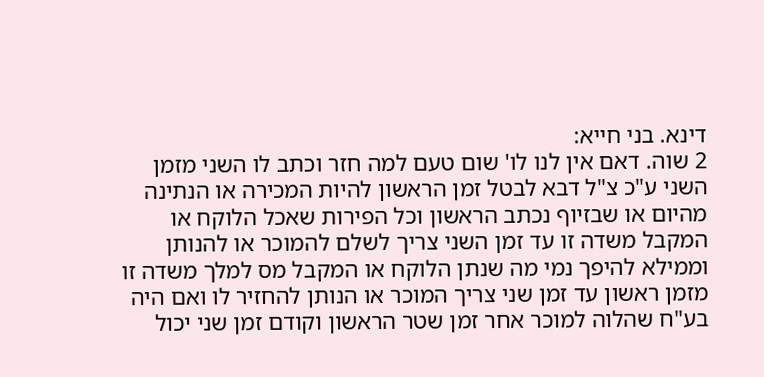דינא. בני חייא:
2 שוה. דאם אין לנו לו' שום טעם למה חזר וכתב לו השני מזמן השני ע"כ צ"ל דבא לבטל זמן הראשון להיות המכירה או הנתינה מהיום או שבזיוף נכתב הראשון וכל הפירות שאכל הלוקח או המקבל משדה זו עד זמן השני צריך לשלם להמוכר או להנותן וממילא להיפך נמי מה שנתן הלוקח או המקבל מס למלך משדה זו מזמן ראשון עד זמן שני צריך המוכר או הנותן להחזיר לו ואם היה בע"ח שהלוה למוכר אחר זמן שטר הראשון וקודם זמן שני יכול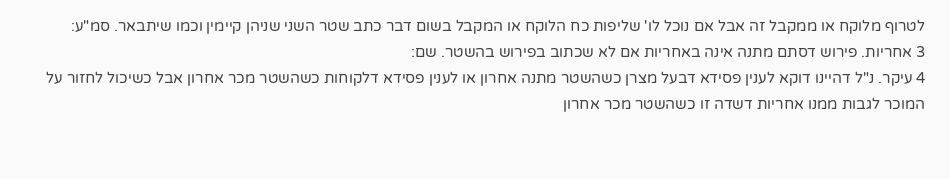לטרוף מלוקח או ממקבל זה אבל אם נוכל לו' שליפות כח הלוקח או המקבל בשום דבר כתב שטר השני שניהן קיימין וכמו שיתבאר. סמ"ע:
3 אחריות. פירוש דסתם מתנה אינה באחריות אם לא שכתוב בפירוש בהשטר. שם:
4 עיקר. נ"ל דהיינו דוקא לענין פסידא דבעל מצרן כשהשטר מתנה אחרון או לענין פסידא דלקוחות כשהשטר מכר אחרון אבל כשיכול לחזור על המוכר לגבות ממנו אחריות דשדה זו כשהשטר מכר אחרון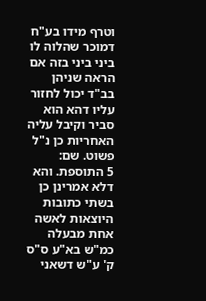וטרף מידו בע"ח דמוכר שהלוה לו ביני ביני בזה אם הראה שניהן בב"ד יכול לחזור עליו דהא הוא סביר וקיבל עליה האחריות כן נ"ל פשוט. שם:
5 התוספת. והא דלא אמרינן כן בשתי כתובות היוצאות לאשה אחת מבעלה כמ"ש בא"ע ס"ס ק' ע"ש דשאני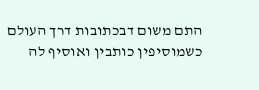התם משום דבכתובות דרך העולם כשמוסיפין כותבין ואוסיף לה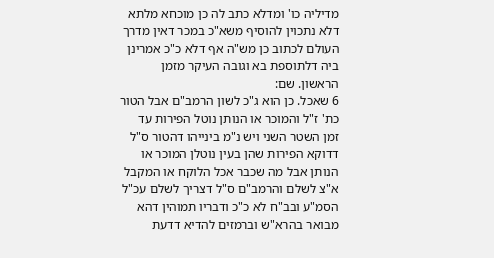מדיליה כו' ומדלא כתב לה כן מוכחא מלתא דלא נתכוין להוסיף משא"כ במכר דאין מדרך העולם לכתוב כן מש"ה אף דלא כ"כ אמרינן ביה דלתוספת בא וגובה העיקר מזמן הראשון. שם:
6 שאכל. כן הוא ג"כ לשון הרמב"ם אבל הטור כת' ז"ל והמוכר או הנותן נוטל הפירות עד זמן השטר השני ויש נ"מ בינייהו דהטור ס"ל דדוקא הפירות שהן בעין נוטלן המוכר או הנותן אבל מה שכבר אכל הלוקח או המקבל א"צ לשלם והרמב"ם ס"ל דצריך לשלם עכ"ל הסמ"ע ובב"ח לא כ"כ ודבריו תמוהין דהא מבואר בהרא"ש וברמזים להדיא דדעת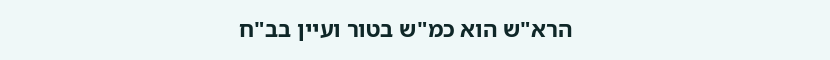הרא"ש הוא כמ"ש בטור ועיין בב"ח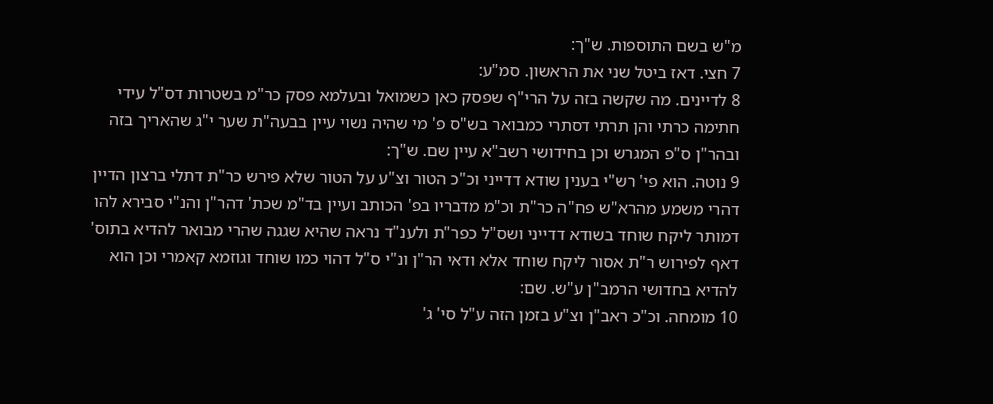מ"ש בשם התוספות. ש"ך:
7 חצי. דאז ביטל שני את הראשון. סמ"ע:
8 לדיינים. מה שקשה בזה על הרי"ף שפסק כאן כשמואל ובעלמא פסק כר"מ בשטרות דס"ל עידי חתימה כרתי והן תרתי דסתרי כמבואר בש"ס פ' מי שהיה נשוי עיין בבעה"ת שער י"ג שהאריך בזה ובהר"ן ס"פ המגרש וכן בחידושי רשב"א עיין שם. ש"ך:
9 נוטה. הוא פי' רש"י בענין שודא דדייני וכ"כ הטור וצ"ע על הטור שלא פירש כר"ת דתלי ברצון הדיין דהרי משמע מהרא"ש פח"ה כר"ת וכ"מ מדבריו בפ' הכותב ועיין בד"מ שכת' דהר"ן והנ"י סבירא להו דמותר ליקח שוחד בשודא דדייני ושס"ל כפר"ת ולענ"ד נראה שהיא שגגה שהרי מבואר להדיא בתוס' דאף לפירוש ר"ת אסור ליקח שוחד אלא ודאי הר"ן ונ"י ס"ל דהוי כמו שוחד וגוזמא קאמרי וכן הוא להדיא בחדושי הרמב"ן ע"ש. שם:
10 מומחה. וכ"כ ראב"ן וצ"ע בזמן הזה ע"ל סי' ג'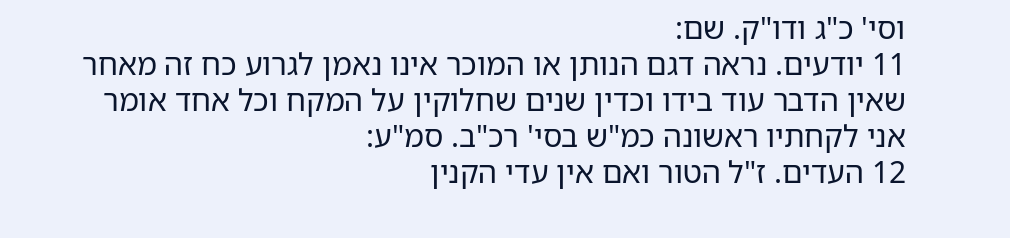וסי' כ"ג ודו"ק. שם:
11 יודעים. נראה דגם הנותן או המוכר אינו נאמן לגרוע כח זה מאחר שאין הדבר עוד בידו וכדין שנים שחלוקין על המקח וכל אחד אומר אני לקחתיו ראשונה כמ"ש בסי' רכ"ב. סמ"ע:
12 העדים. ז"ל הטור ואם אין עדי הקנין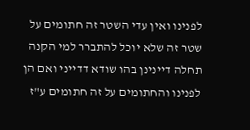לפנינו ואין עדי השטר זה חתומים על שטר זה שלא יוכל להתברר למי הקנה תחלה דיינינן בהו שודא דדייני ואם הן לפנינו והחתומים על זה חתומים ע"ז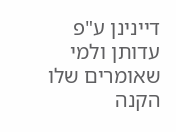דיינינן ע"פ עדותן ולמי שאומרים שלו הקנה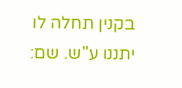בקנין תחלה לו יתננו ע"ש. שם: